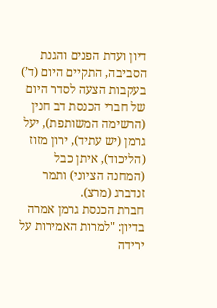דיון ועדת הפנים והגנת הסביבה, התקיים היום (ד’) בעקבות הצעה לסדר היום של חברי הכנסת דב חנין (הרשימה המשותפת), יעל גרמן (יש עתיד), ירון מזוז (הליכוד), איתן כבל (המחנה הציוני) ותמר זנדברג (מרצ).
חברת הכנסת גרמן אמרה בדיון: "למרות האמירות על ירידה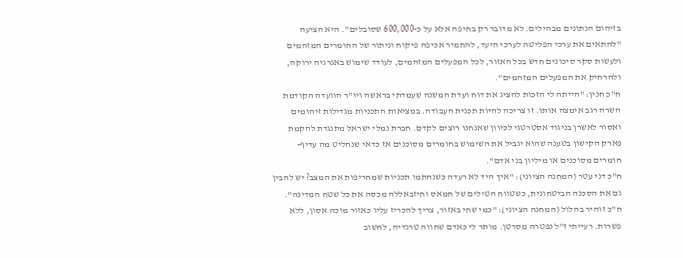בזיהום הנתונים מבהילים. לא מדובר רק בחיפה אלא על כ-600,000 שסובלים". היא הציעה "להתאים את ערכי הפליטה לערכי היעד, להחמיר אכיפה פיקוח וניתור של החומרים המזהמים ולעשות סקר סיכונים חדש בכל האזור, לכל המפעלים המזהמים, לעודד שימוש באנרגיה ירוקה, ולהרחיק את המפעלים המזהמים".
ח"כ חנין: "הייתה לי הזכות להציג את דוח ועדת המשנה שעמדתי בראשה ויו"ר הוועדה הקודמת השרה רגב אימצה אותו. זו צריכה להיות תכנית העבודה. במציאות התכניות מגדילות זיהומים ואסור לאשרן בניגוד אסטרטגי לכיוון שאנחנו רוצים לקדם. חברת נמלי ישראל מתנגדת להקמת פארק הקישון בטענה שהוא יגביל את השימוש בחומרים מסוכנים אז כדאי שנחליט מה עדיף- חומרים מסוכנים או מיליון בני אדם".
ח"כ דני עטר (המחנה הציוני): "איך היד לא רעדה כשנחתמו תכניות שמחריפות את המצב? יש להבין גם את הסכנה הביטחונית, כשטווח הטילים של חמאס וחיזבאללה מכסה את כל שטח המדינה".
ח"כ זוהיר בהלול (המחנה הציוני): "כמי שחי באזור, צריך להכריז עליו כאזור מוכה אסון, ללא פשרות. רעייתי ז"ל נפטרה מסרטן. מותר לי כאדם שחווה טרגדיה, לחשוב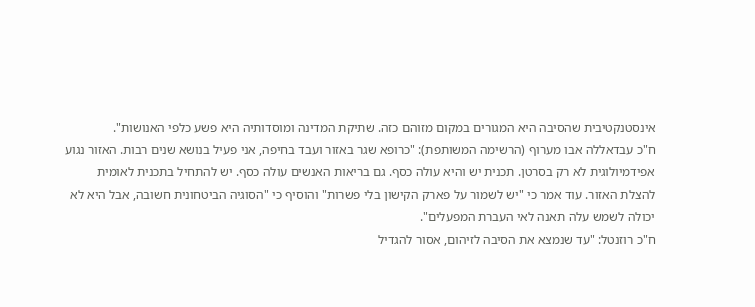אינסטנקטיבית שהסיבה היא המגורים במקום מזוהם כזה. שתיקת המדינה ומוסדותיה היא פשע כלפי האנושות".
ח"כ עבדאללה אבו מערוף (הרשימה המשותפת): "כרופא שגר באזור ועבד בחיפה, אני פעיל בנושא שנים רבות. האזור נגוע אפידמיולוגית לא רק בסרטן. תכנית יש והיא עולה כסף. גם בריאות האנשים עולה כסף. יש להתחיל בתכנית לאומית להצלת האזור. עוד אמר כי "יש לשמור על פארק הקישון בלי פשרות" והוסיף כי "הסוגיה הביטחונית חשובה, אבל היא לא יכולה לשמש עלה תאנה לאי העברת המפעלים".
ח"כ רוזנטל: "עד שנמצא את הסיבה לזיהום, אסור להגדיל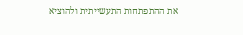את ההתפתחות התעשייתית ולהוציא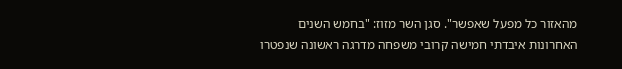מהאזור כל מפעל שאפשר". סגן השר מזוז: "בחמש השנים האחרונות איבדתי חמישה קרובי משפחה מדרגה ראשונה שנפטרו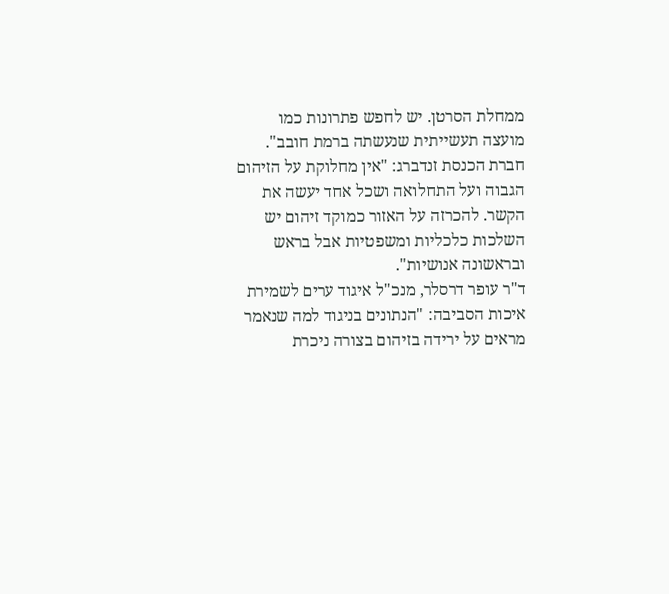ממחלת הסרטן. יש לחפש פתרונות כמו מועצה תעשייתית שנעשתה ברמת חובב".
חברת הכנסת זנדברג: "אין מחלוקת על הזיהום הגבוה ועל התחלואה ושכל אחד יעשה את הקשר. להכרזה על האזור כמוקד זיהום יש השלכות כלכליות ומשפטיות אבל בראש ובראשונה אנושיות".
ד"ר עופר דרסלר, מנכ"ל איגוד ערים לשמירת איכות הסביבה: "הנתונים בניגוד למה שנאמר מראים על ירידה בזיהום בצורה ניכרת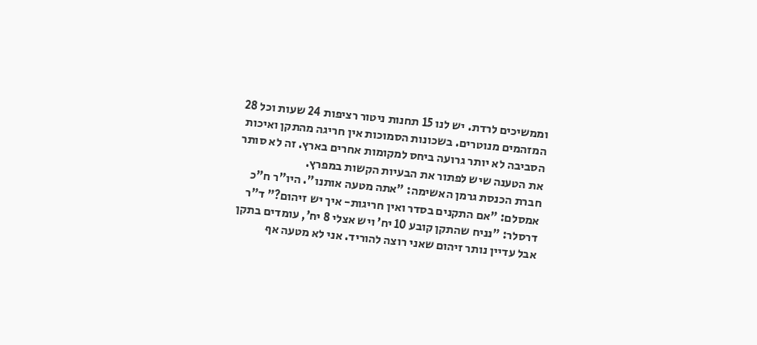וממשיכים לרדת. יש לנו 15 תחנות ניטור רציפות 24 שעות וכל 28 המזהמים מנוטרים. בשכונות הסמוכות אין חריגה מהתקן ואיכות הסביבה לא יותר גרועה ביחס למקומות אחרים בארץ. זה לא סותר את הטענה שיש לפתור את הבעיות הקשות במפרץ.
חברת הכנסת גרמן האשימה: "אתה מטעה אותנו". היו"ר ח"כ אמסלם: "אם התקנים בסדר ואין חריגות- איך יש זיהום?" ד"ר דרסלר: "נניח שהתקן קובע 10 יח’ ויש אצלי 8 יח’, עומדים בתקן אבל עדיין נותר זיהום שאני רוצה להוריד. אני לא מטעה אף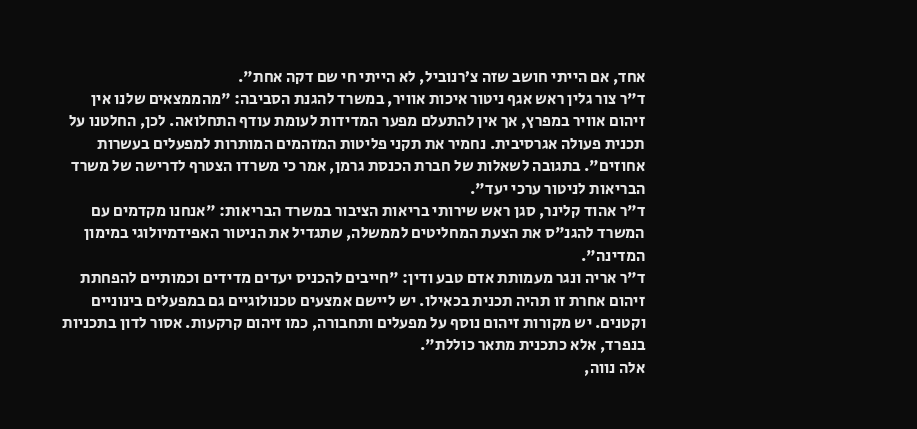אחד, אם הייתי חושב שזה צ’רנוביל, לא הייתי חי שם דקה אחת".
ד"ר צור גלין ראש אגף ניטור איכות אוויר, במשרד להגנת הסביבה: "מהממצאים שלנו אין זיהום אוויר במפרץ, אך אין להתעלם מפער המדידות לעומת עודף התחלואה. לכן, החלטנו על תכנית פעולה אגרסיבית. נחמיר את תקני פליטות המזהמים המותרות למפעלים בעשרות אחוזים". בתגובה לשאלות של חברת הכנסת גרמן, אמר כי משרדו הצטרף לדרישה של משרד הבריאות לניטור ערכי יעד".
ד"ר אהוד קלינר, סגן ראש שירותי בריאות הציבור במשרד הבריאות: "אנחנו מקדמים עם המשרד להגנ"ס את הצעת המחליטים לממשלה, שתגדיל את הניטור האפידמיולוגי במימון המדינה".
ד"ר אריה ונגר מעמותת אדם טבע ודין: "חייבים להכניס יעדים מדידים וכמותיים להפחתת זיהום אחרת זו תהיה תכנית בכאילו. יש ליישם אמצעים טכנולוגיים גם במפעלים בינוניים וקטנים. יש מקורות זיהום נוסף על מפעלים ותחבורה, כמו זיהום קרקעות. אסור לדון בתכניות בנפרד, אלא כתכנית מתאר כוללת".
אלה נווה,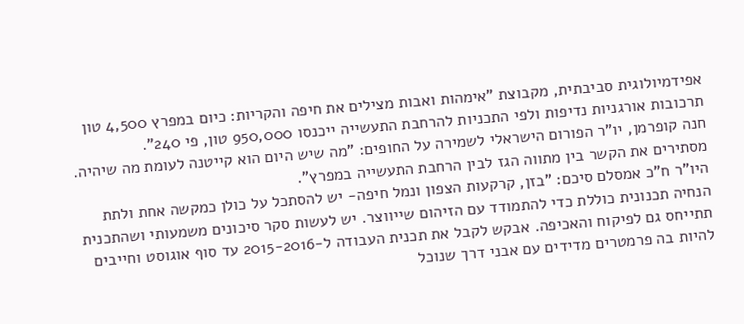אפידמיולוגית סביבתית, מקבוצת "אימהות ואבות מצילים את חיפה והקריות: כיום במפרץ 4,500 טון תרכובות אורגניות נדיפות ולפי התכניות להרחבת התעשייה ייכנסו 950,000 טון, פי 240".
חנה קופרמן, יו"ר הפורום הישראלי לשמירה על החופים: "מה שיש היום הוא קייטנה לעומת מה שיהיה. מסתירים את הקשר בין מתווה הגז לבין הרחבת התעשייה במפרץ".
היו"ר ח"כ אמסלם סיכם: "בזן, קרקעות הצפון ונמל חיפה- יש להסתכל על כולן כמקשה אחת ולתת הנחיה תכנונית כוללת כדי להתמודד עם הזיהום שייווצר. יש לעשות סקר סיכונים משמעותי ושהתכנית תתייחס גם לפיקוח והאכיפה. אבקש לקבל את תכנית העבודה ל-2015-2016 עד סוף אוגוסט וחייבים להיות בה פרמטרים מדידים עם אבני דרך שנוכל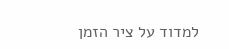למדוד על ציר הזמן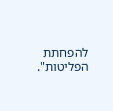להפחתת הפליטות".